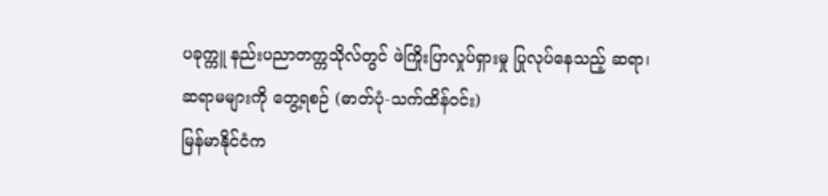ပခုက္ကူ နည်းပညာတက္ကသိုလ်တွင် ဖဲကြိုးပြာလှုပ်ရှားမှု ပြုလုပ်နေသည့် ဆရာ၊ ဆရာမများကို တွေ့ရစဉ် (ဓာတ်ပုံ-သက်ထိန်ဝင်း)
မြန်မာနိုင်ငံက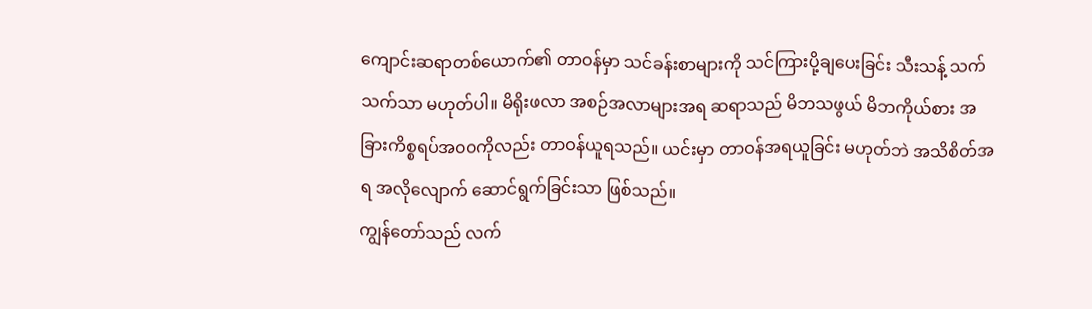ကျောင်းဆရာတစ်ယောက်၏ တာဝန်မှာ သင်ခန်းစာများကို သင်ကြားပို့ချပေးခြင်း သီးသန့် သက်သက်သာ မဟုတ်ပါ။ မိရိုးဖလာ အစဉ်အလာများအရ ဆရာသည် မိဘသဖွယ် မိဘကိုယ်စား အခြားကိစ္စရပ်အ၀၀ကိုလည်း တာဝန်ယူရသည်။ ယင်းမှာ တာဝန်အရယူခြင်း မဟုတ်ဘဲ အသိစိတ်အရ အလိုလျောက် ဆောင်ရွက်ခြင်းသာ ဖြစ်သည်။
ကျွန်တော်သည် လက်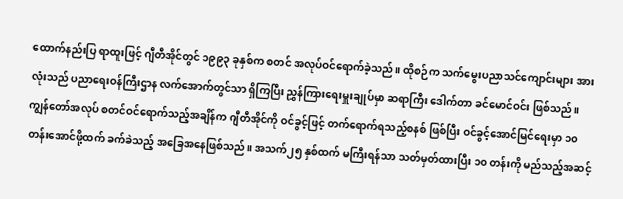ထောက်နည်းပြ ရာထူးဖြင့် ဂျီတီအိုင်တွင် ၁၉၉၃ ခုနှစ်က စတင် အလုပ်ဝင်ရောက်ခဲ့သည်။ ထိုစဉ်က သက်မွေးပညာသင်ကျောင်းများ အားလုံးသည် ပညာရေးဝန်ကြီးဌာန လက်အောက်တွင်သာ ရှိကြပြီး ညွှန်ကြားရေးမှူးချုပ်မှာ ဆရာကြီး ဒေါက်တာ ခင်မောင်ဝင်း ဖြစ်သည်။ ကျွန်တော်အလုပ် စတင်ဝင်ရောက်သည့်အချိန်က ဂျီတီအိုင်ကို ဝင်ခွင့်ဖြင့် တက်ရောက်ရသည့်စနစ် ဖြစ်ပြီး ဝင်ခွင့်အောင်မြင်ရေးမှာ ၁၀ တန်းအောင်ဖို့ထက် ခက်ခဲသည့် အခြေအနေဖြစ်သည်။ အသက်၂၅ နှစ်ထက် မကြီးရန်သာ သတ်မှတ်ထားပြီး ၁၀ တန်းကို မည်သည့်အဆင့်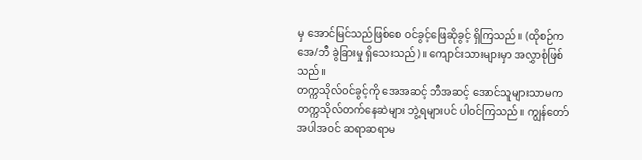မှ အောင်မြင်သည်ဖြစ်စေ ဝင်ခွင့်ဖြေဆိုခွင့် ရှိကြသည်။ (ထိုစဉ်က အေ/ဘီ ခွဲခြားမှု ရှိသေးသည်)။ ကျောင်းသားများမှာ အလွှာစုံဖြစ်သည်။
တက္ကသိုလ်ဝင်ခွင့်ကို အေအဆင့် ဘီအဆင့် အောင်သူများသာမက တက္ကသိုလ်တက်နေဆဲများ ဘွဲ့ရများပင် ပါဝင်ကြသည်။ ကျွန်တော်အပါအဝင် ဆရာဆရာမ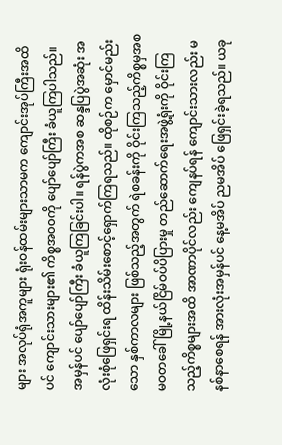များ အလုပ်ရုံအကူများ ရုံးဝန်ထမ်းများသာမက ကျောင်းအုပ်ကြီးအထိပင် ကျောင်းသားများ၏ ကိစ္စအ၀၀ကို ပျော်ပျော်ကြီး ခံယူကြပါသည်။ အမှန်ပင် ပျော်ပျော်ကြီး ခံယူကြခြင်းပါ။ ရန်ပွဲကအစ ဆန္ဒပြပွဲအဆုံး အလုံးစုံဖြေရှင်းရ ထိန်းသိမ်းစောင့်ရှောက်ကြရသည်။ ထိုစဉ်က မှောင်မည်းသော နှစ်ကာလများ ဖြစ်သည့်အတွက် ရဲစခန်းကို ဝိုင်းကြသည့်ကိစ္စမှအစ မဝတခေါ် မြို့နယ်ငြိမ်ဝပ်ပိပြားမှု တည်ဆောက်ရေးအဖွဲ့ရုံးကို ဝိုင်းကြသည့်ကိစ္စများအထိ အာဏာပိုင်လည်း ကျေနပ်ရန် ကျောင်းသားလည်း မနစ်နာစေရန် အားလုံးအမှန်ပင် နေ့မအိပ် ညမအိပ် ဖြေရှင်းခဲ့ရသည်။ ယခု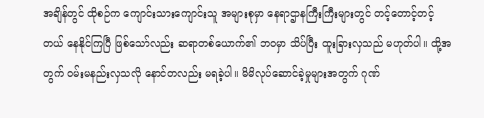အချိန်တွင် ထိုစဉ်က ကျောင်းသားကျောင်းသူ အများစုမှာ နေရာဌာနကြီးကြီးများတွင် တင့်တောင့်တင့်တယ် နေနိုင်ကြပြီ ဖြစ်သော်လည်း ဆရာတစ်ယောက်၏ ဘဝမှာ သိပ်ပြီး ထူးခြားလှသည် မဟုတ်ပါ။ ထို့အတွက် ဝမ်းမနည်းလှသလို နောင်တလည်း မရခဲ့ပါ။ မိမိလုပ်ဆောင်ခဲ့မှုများအတွက် ဂုဏ်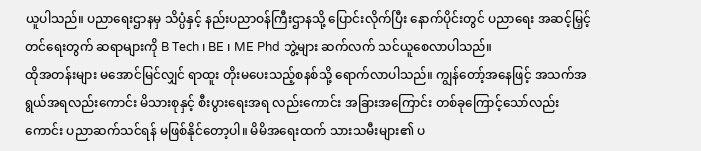ယူပါသည်။ ပညာရေးဌာနမှ သိပ္ပံနှင့် နည်းပညာဝန်ကြီးဌာနသို့ ပြောင်းလိုက်ပြီး နောက်ပိုင်းတွင် ပညာရေး အဆင့်မြှင့်တင်ရေးတွက် ဆရာများကို B Tech ၊ BE ၊ ME Phd ဘွဲ့များ ဆက်လက် သင်ယူစေလာပါသည်။
ထိုအတန်းများ မအောင်မြင်လျှင် ရာထူး တိုးမပေးသည့်စနစ်သို့ ရောက်လာပါသည်။ ကျွန်တော့်အနေဖြင့် အသက်အရွယ်အရလည်းကောင်း မိသားစုနှင့် စီးပွားရေးအရ လည်းကောင်း အခြားအကြောင်း တစ်ခုကြောင့်သော်လည်းကောင်း ပညာဆက်သင်ရန် မဖြစ်နိုင်တော့ပါ။ မိမိအရေးထက် သားသမီးများ၏ ပ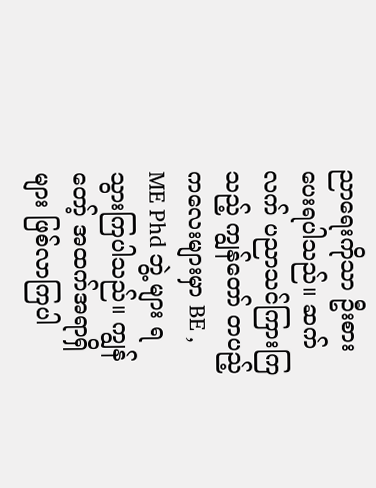ညာရေးကိုသာ ဦးစားပေးရပါသည်။ ဆက်လက် ပညာသင်ကြားကြသည့် ကျွန်တော် တပည့်ကလေးများမှာ BE , ME Phd ဘွဲ့ များ ရသွားကြပါသည်။ ကျွန်တော့် အထက်အရာရှိများ ဖြစ်လာကြပါ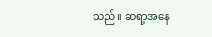သည်။ ဆရာ့အနေ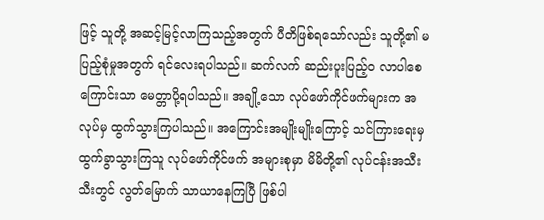ဖြင့် သူတို့ အဆင့်မြင့်လာကြသည့်အတွက် ပီတိဖြစ်ရသော်လည်း သူတို့၏ မပြည့်စုံမှုအတွက် ရင်လေးရပါသည်။ ဆက်လက် ဆည်းပူးပြည့်၀ လာပါစေကြောင်းသာ မေတ္တာပို့ရပါသည်။ အချို့သော လုပ်ဖော်ကိုင်ဖက်များက အလုပ်မှ ထွက်သွားကြပါသည်။ အကြောင်းအမျိုးမျိုးကြောင့် သင်ကြားရေးမှ ထွက်ခွာသွားကြသူ လုပ်ဖော်ကိုင်ဖက် အများစုမှာ မိမိတို့၏ လုပ်ငန်းအသီးသီးတွင် လွတ်မြောက် သာယာနေကြပြီ ဖြစ်ပါ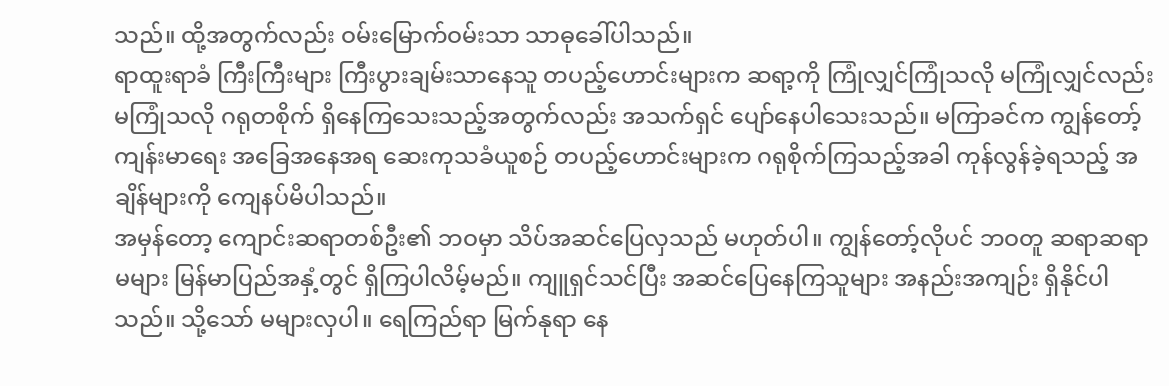သည်။ ထို့အတွက်လည်း ဝမ်းမြောက်ဝမ်းသာ သာဓုခေါ်ပါသည်။
ရာထူးရာခံ ကြီးကြီးများ ကြီးပွားချမ်းသာနေသူ တပည့်ဟောင်းများက ဆရာ့ကို ကြုံလျှင်ကြုံသလို မကြုံလျှင်လည်း မကြုံသလို ဂရုတစိုက် ရှိနေကြသေးသည့်အတွက်လည်း အသက်ရှင် ပျော်နေပါသေးသည်။ မကြာခင်က ကျွန်တော့်ကျန်းမာရေး အခြေအနေအရ ဆေးကုသခံယူစဉ် တပည့်ဟောင်းများက ဂရုစိုက်ကြသည့်အခါ ကုန်လွန်ခဲ့ရသည့် အချိန်များကို ကျေနပ်မိပါသည်။
အမှန်တော့ ကျောင်းဆရာတစ်ဦး၏ ဘဝမှာ သိပ်အဆင်ပြေလှသည် မဟုတ်ပါ။ ကျွန်တော့်လိုပင် ဘဝတူ ဆရာဆရာမများ မြန်မာပြည်အနှံ့တွင် ရှိကြပါလိမ့်မည်။ ကျူရှင်သင်ပြီး အဆင်ပြေနေကြသူများ အနည်းအကျဉ်း ရှိနိုင်ပါသည်။ သို့သော် မများလှပါ။ ရေကြည်ရာ မြက်နုရာ နေ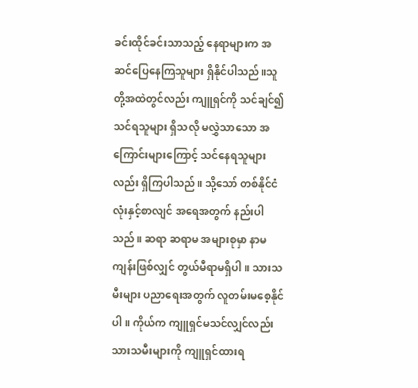ခင်းထိုင်ခင်းသာသည့် နေရာများက အဆင်ပြေနေကြသူများ ရှိနိုင်ပါသည်။သူတို့အထဲတွင်လည်း ကျူရှင်ကို သင်ချင်၍ သင်ရသူများ ရှိသလို မလွှဲသာသော အကြောင်းများကြောင့် သင်နေရသူများလည်း ရှိကြပါသည်။ သို့သော် တစ်နိုင်ငံလုံးနှင့်စာလျင် အရေအတွက် နည်းပါသည်။ ဆရာ ဆရာမ အများစုမှာ နာမကျန်းဖြစ်လျှင် တွယ်မီရာမရှိပါ။ သားသမီးများ ပညာရေးအတွက် လူတမ်းမစေ့နိုင်ပါ။ ကိုယ်က ကျူရှင်မသင်လျှင်လည်း သားသမီးများကို ကျူရှင်ထားရ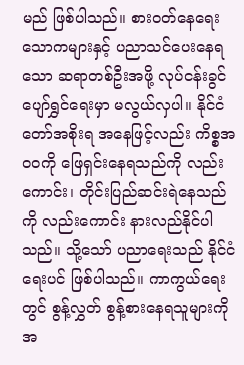မည် ဖြစ်ပါသည်။ စားဝတ်နေရေး သောကများနှင့် ပညာသင်ပေးနေရသော ဆရာတစ်ဦးအဖို့ လုပ်ငန်းခွင်ပျော်ရွှင်ရေးမှာ မလွယ်လှပါ။ နိုင်ငံတော်အစိုးရ အနေဖြင့်လည်း ကိစ္စအ၀၀ကို ဖြေရှင်းနေရသည်ကို လည်းကောင်း၊ တိုင်းပြည်ဆင်းရဲနေသည်ကို လည်းကောင်း နားလည်နိုင်ပါသည်။ သို့သော် ပညာရေးသည် နိုင်ငံရေးပင် ဖြစ်ပါသည်။ ကာကွယ်ရေးတွင် စွန့်လွှတ် စွန့်စားနေရသူများကို အ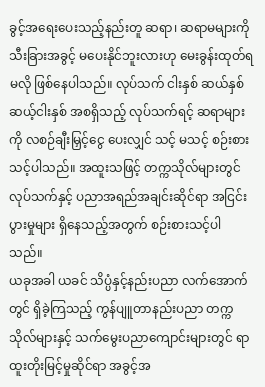ခွင့်အရေးပေးသည့်နည်းတူ ဆရာ၊ ဆရာမများကို သီးခြားအခွင့် မပေးနိုင်ဘူးလားဟု မေးခွန်းထုတ်ရမလို ဖြစ်နေပါသည်။ လုပ်သက် ငါးနှစ် ဆယ်နှစ် ဆယ့်ငါးနှစ် အစရှိသည့် လုပ်သက်ရင့် ဆရာများကို လစဉ်ချီးမြှင့်ငွေ ပေးလျှင် သင့် မသင့် စဉ်းစားသင့်ပါသည်။ အထူးသဖြင့် တက္ကသိုလ်များတွင် လုပ်သက်နှင့် ပညာအရည်အချင်းဆိုင်ရာ အငြင်းပွားမှုများ ရှိနေသည့်အတွက် စဉ်းစားသင့်ပါသည်။
ယခုအခါ ယခင် သိပ္ပံနှင့်နည်းပညာ လက်အောက်တွင် ရှိခဲ့ကြသည့် ကွန်ပျူတာနည်းပညာ တက္ကသိုလ်များနှင့် သက်မွေးပညာကျောင်းများတွင် ရာထူးတိုးမြင့်မှုဆိုင်ရာ အခွင့်အ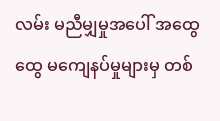လမ်း မညီမျှမှုအပေါ် အထွေထွေ မကျေနပ်မှုများမှ တစ်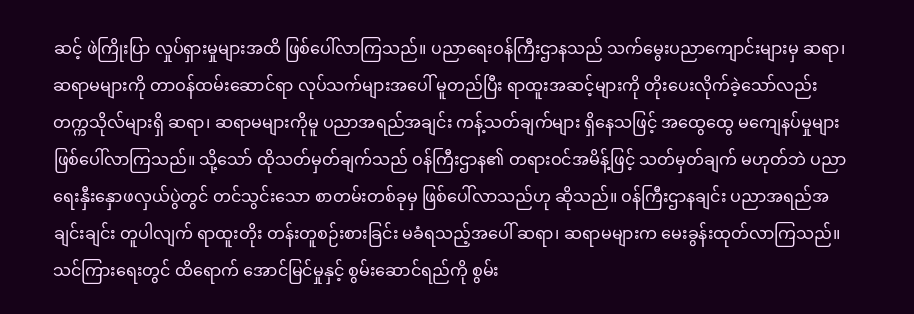ဆင့် ဖဲကြိုးပြာ လှုပ်ရှားမှုများအထိ ဖြစ်ပေါ်လာကြသည်။ ပညာရေးဝန်ကြီးဌာနသည် သက်မွေးပညာကျောင်းများမှ ဆရာ၊ ဆရာမများကို တာဝန်ထမ်းဆောင်ရာ လုပ်သက်များအပေါ် မူတည်ပြီး ရာထူးအဆင့်များကို တိုးပေးလိုက်ခဲ့သော်လည်း တက္ကသိုလ်များရှိ ဆရာ၊ ဆရာမများကိုမူ ပညာအရည်အချင်း ကန့်သတ်ချက်များ ရှိနေသဖြင့် အထွေထွေ မကျေနပ်မှုများ ဖြစ်ပေါ်လာကြသည်။ သို့သော် ထိုသတ်မှတ်ချက်သည် ဝန်ကြီးဌာန၏ တရားဝင်အမိန့်ဖြင့် သတ်မှတ်ချက် မဟုတ်ဘဲ ပညာရေးနှီးနှောဖလှယ်ပွဲတွင် တင်သွင်းသော စာတမ်းတစ်ခုမှ ဖြစ်ပေါ်လာသည်ဟု ဆိုသည်။ ဝန်ကြီးဌာနချင်း ပညာအရည်အချင်းချင်း တူပါလျက် ရာထူးတိုး တန်းတူစဉ်းစားခြင်း မခံရသည့်အပေါ် ဆရာ၊ ဆရာမများက မေးခွန်းထုတ်လာကြသည်။ သင်ကြားရေးတွင် ထိရောက် အောင်မြင်မှုနှင့် စွမ်းဆောင်ရည်ကို စွမ်း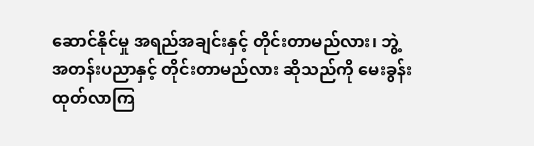ဆောင်နိုင်မှု အရည်အချင်းနှင့် တိုင်းတာမည်လား၊ ဘွဲ့အတန်းပညာနှင့် တိုင်းတာမည်လား ဆိုသည်ကို မေးခွန်းထုတ်လာကြ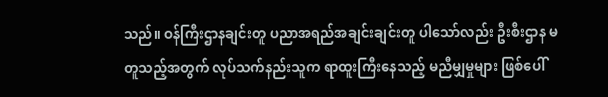သည်။ ဝန်ကြီးဌာနချင်းတူ ပညာအရည်အချင်းချင်းတူ ပါသော်လည်း ဦးစီးဌာန မတူသည့်အတွက် လုပ်သက်နည်းသူက ရာထူးကြီးနေသည့် မညီမျှမှုများ ဖြစ်ပေါ်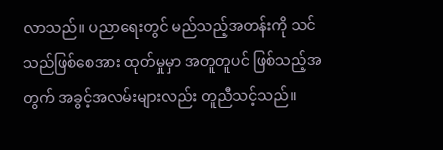လာသည်။ ပညာရေးတွင် မည်သည့်အတန်းကို သင်သည်ဖြစ်စေအား ထုတ်မှုမှာ အတူတူပင် ဖြစ်သည့်အတွက် အခွင့်အလမ်းများလည်း တူညီသင့်သည်။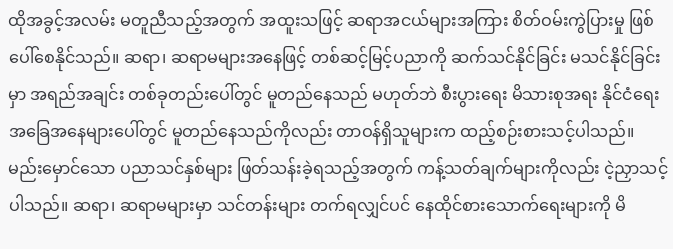ထိုအခွင့်အလမ်း မတူညီသည့်အတွက် အထူးသဖြင့် ဆရာအငယ်များအကြား စိတ်ဝမ်းကွဲပြားမှု ဖြစ်ပေါ်စေနိုင်သည်။ ဆရာ၊ ဆရာမများအနေဖြင့် တစ်ဆင့်မြင့်ပညာကို ဆက်သင်နိုင်ခြင်း မသင်နိုင်ခြင်းမှာ အရည်အချင်း တစ်ခုတည်းပေါ်တွင် မူတည်နေသည် မဟုတ်ဘဲ စီးပွားရေး မိသားစုအရး နိုင်ငံရေး အခြေအနေများပေါ်တွင် မူတည်နေသည်ကိုလည်း တာဝန်ရှိသူများက ထည့်စဉ်းစားသင့်ပါသည်။ မည်းမှောင်သော ပညာသင်နှစ်များ ဖြတ်သန်းခဲ့ရသည့်အတွက် ကန့်သတ်ချက်များကိုလည်း ငဲ့ညှာသင့်ပါသည်။ ဆရာ၊ ဆရာမများမှာ သင်တန်းများ တက်ရလျှင်ပင် နေထိုင်စားသောက်ရေးများကို မိ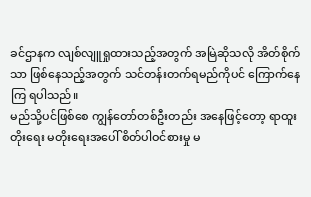ခင်ဌာနက လျစ်လျူရှုထားသည့်အတွက် အမြဲဆိုသလို အိတ်စိုက်သာ ဖြစ်နေသည့်အတွက် သင်တန်းတက်ရမည်ကိုပင် ကြောက်နေကြ ရပါသည်။
မည်သို့ပင်ဖြစ်စေ ကျွန်တော်တစ်ဦးတည်း အနေဖြင့်တော့ ရာထူးတိုးရေး မတိုးရေးအပေါ် စိတ်ပါဝင်စားမှု မ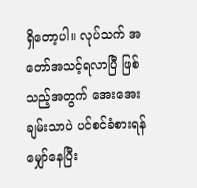ရှိတော့ပါ။ လုပ်သက် အတော်အသင့်ရလာပြီ ဖြစ်သည့်အတွက် အေးအေးချမ်းသာပဲ ပင်စင်ခံစားရန် မျှော်နေပြီး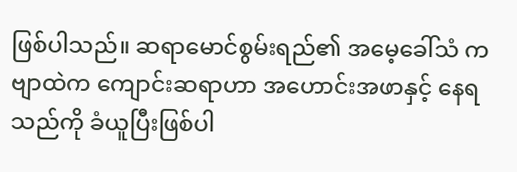ဖြစ်ပါသည်။ ဆရာမောင်စွမ်းရည်၏ အမေ့ခေါ်သံ ကဗျာထဲက ကျောင်းဆရာဟာ အဟောင်းအဖာနှင့် နေရသည်ကို ခံယူပြီးဖြစ်ပါ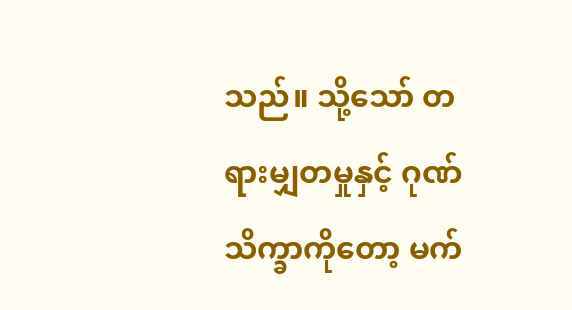သည်။ သို့သော် တရားမျှတမှုနှင့် ဂုဏ်သိက္ခာကိုတော့ မက်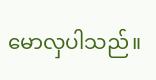မောလှပါသည်။